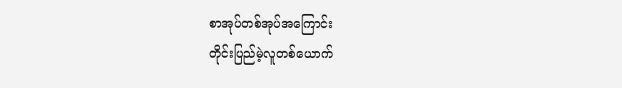စာအုပ်တစ်အုပ်အကြောင်း
တိုင်းပြည်မဲ့လူတစ်ယောက်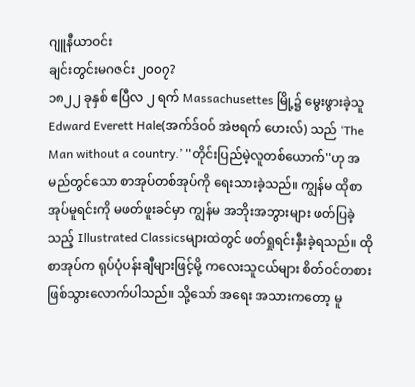ဂျူနီယာဝင်း
ချင်းတွင်းမဂဇင်း ၂၀၀၇?
၁၈၂၂ ခုနှစ် ဧပြီလ ၂ ရက် Massachusettes မြို့၌ မွေးဖွားခဲ့သူ Edward Everett Hale(အက်ဒ်ဝဝ် အဲဗရက် ဟေးလ်) သည် ‘The Man without a country.’ ''တိုင်းပြည်မဲ့လူတစ်ယောက်''ဟု အမည်တွင်သော စာအုပ်တစ်အုပ်ကို ရေးသားခဲ့သည်။ ကျွန်မ ထိုစာအုပ်မူရင်းကို မဖတ်ဖူးခင်မှာ ကျွန်မ အဘိုးအဘွားများ ဖတ်ပြခဲ့သည့် Illustrated Classicsများထဲတွင် ဖတ်ရှုရင်းနှီးခဲ့ရသည်။ ထိုစာအုပ်က ရုပ်ပုံပန်းချီများဖြင့်မို့ ကလေးသူငယ်များ စိတ်ဝင်တစား ဖြစ်သွားလောက်ပါသည်။ သို့သော် အရေး အသားကတော့ မူ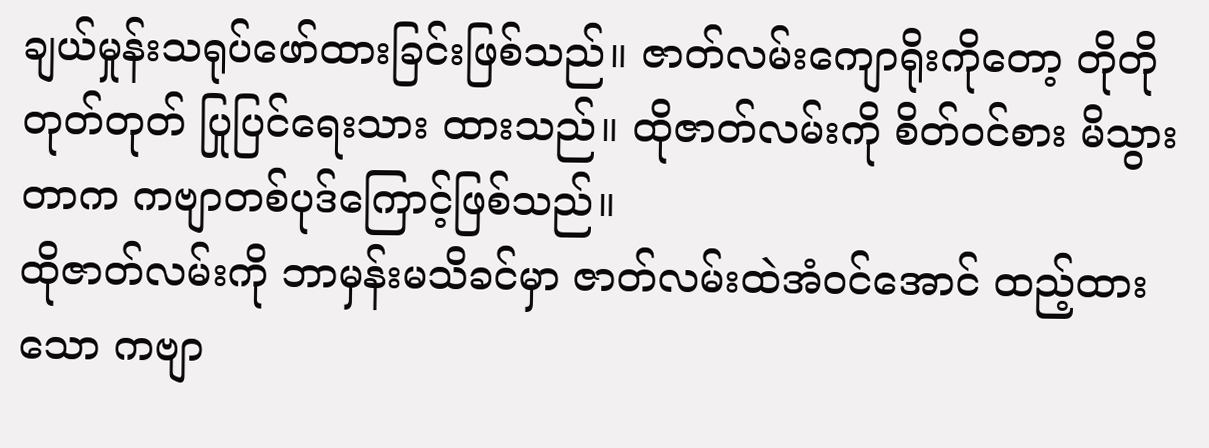ချယ်မှုန်းသရုပ်ဖော်ထားခြင်းဖြစ်သည်။ ဇာတ်လမ်းကျောရိုးကိုတော့ တိုတိုတုတ်တုတ် ပြုပြင်ရေးသား ထားသည်။ ထိုဇာတ်လမ်းကို စိတ်ဝင်စား မိသွားတာက ကဗျာတစ်ပုဒ်ကြောင့်ဖြစ်သည်။
ထိုဇာတ်လမ်းကို ဘာမှန်းမသိခင်မှာ ဇာတ်လမ်းထဲအံဝင်အောင် ထည့်ထားသော ကဗျာ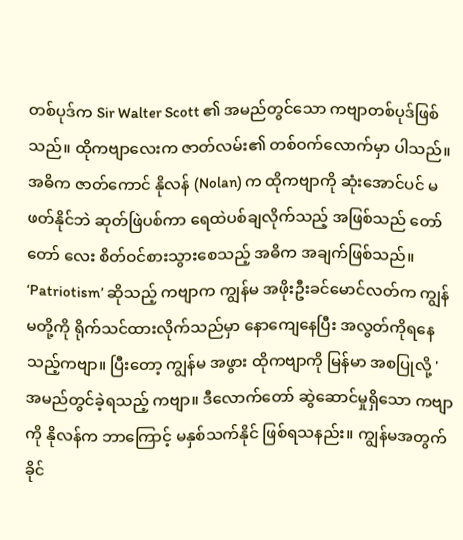တစ်ပုဒ်က Sir Walter Scott ၏ အမည်တွင်သော ကဗျာတစ်ပုဒ်ဖြစ်သည်။ ထိုကဗျာလေးက ဇာတ်လမ်း၏ တစ်ဝက်လောက်မှာ ပါသည်။ အဓိက ဇာတ်ကောင် နိုလန် (Nolan) က ထိုကဗျာကို ဆုံးအောင်ပင် မဖတ်နိုင်ဘဲ ဆုတ်ဖြဲပစ်ကာ ရေထဲပစ်ချလိုက်သည့် အဖြစ်သည် တော်တော် လေး စိတ်ဝင်စားသွားစေသည့် အဓိက အချက်ဖြစ်သည်။ ‘Patriotism’ ဆိုသည့် ကဗျာက ကျွန်မ အဖိုးဦးခင်မောင်လတ်က ကျွန်မတို့ကို ရိုက်သင်ထားလိုက်သည်မှာ နောကျေနေပြီး အလွတ်ကိုရနေသည့်ကဗျာ။ ပြီးတော့ ကျွန်မ အဖွား ထိုကဗျာကို မြန်မာ အစပြုလို့ ' အမည်တွင်ခဲ့ရသည့် ကဗျာ။ ဒီလောက်တော် ဆွဲဆောင်မှုရှိသော ကဗျာကို နိုလန်က ဘာကြောင့် မနှစ်သက်နိုင် ဖြစ်ရသနည်း။ ကျွန်မအတွက် ခိုင်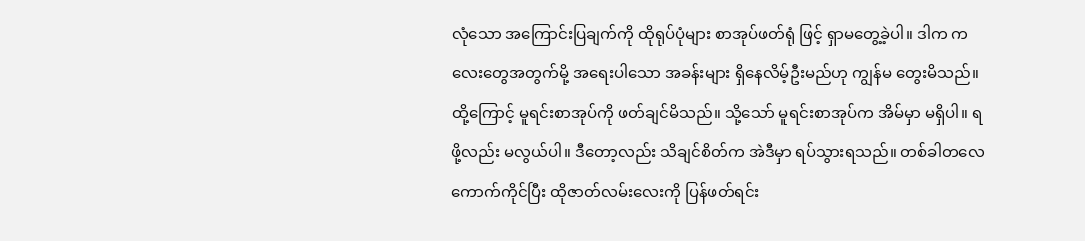လုံသော အကြောင်းပြချက်ကို ထိုရုပ်ပုံများ စာအုပ်ဖတ်ရုံ ဖြင့် ရှာမတွေ့ခဲ့ပါ။ ဒါက ကလေးတွေအတွက်မို့ အရေးပါသော အခန်းများ ရှိနေလိမ့်ဦးမည်ဟု ကျွန်မ တွေးမိသည်။ ထို့ကြောင့် မူရင်းစာအုပ်ကို ဖတ်ချင်မိသည်။ သို့သော် မူရင်းစာအုပ်က အိမ်မှာ မရှိပါ။ ရဖို့လည်း မလွယ်ပါ။ ဒီတော့လည်း သိချင်စိတ်က အဲဒီမှာ ရပ်သွားရသည်။ တစ်ခါတလေ ကောက်ကိုင်ပြီး ထိုဇာတ်လမ်းလေးကို ပြန်ဖတ်ရင်း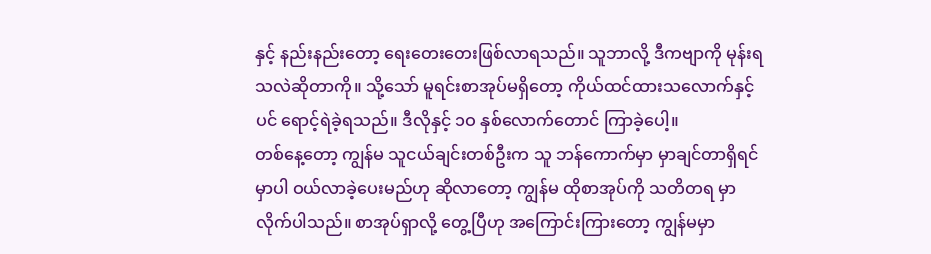နှင့် နည်းနည်းတော့ ရေးတေးတေးဖြစ်လာရသည်။ သူဘာလို့ ဒီကဗျာကို မုန်းရသလဲဆိုတာကို။ သို့သော် မူရင်းစာအုပ်မရှိတော့ ကိုယ်ထင်ထားသလောက်နှင့်ပင် ရောင့်ရဲခဲ့ရသည်။ ဒီလိုနှင့် ၁ဝ နှစ်လောက်တောင် ကြာခဲ့ပေါ့။
တစ်နေ့တော့ ကျွန်မ သူငယ်ချင်းတစ်ဦးက သူ ဘန်ကောက်မှာ မှာချင်တာရှိရင်မှာပါ ဝယ်လာခဲ့ပေးမည်ဟု ဆိုလာတော့ ကျွန်မ ထိုစာအုပ်ကို သတိတရ မှာလိုက်ပါသည်။ စာအုပ်ရှာလို့ တွေ့ပြီဟု အကြောင်းကြားတော့ ကျွန်မမှာ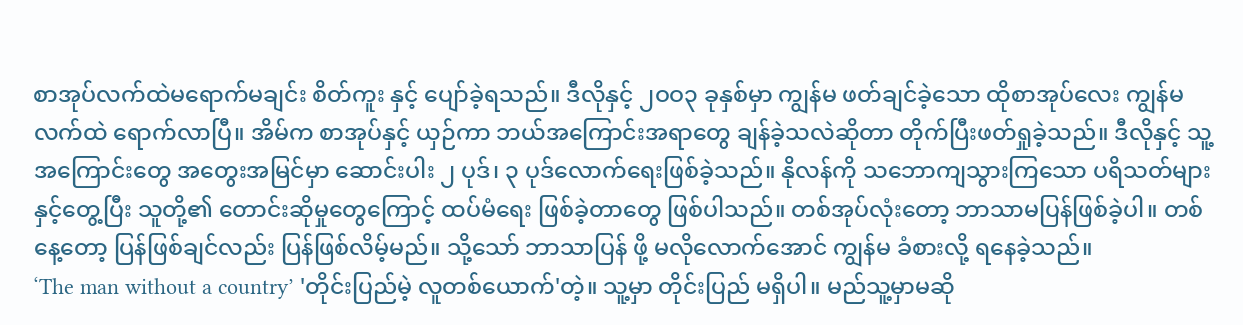စာအုပ်လက်ထဲမရောက်မချင်း စိတ်ကူး နှင့် ပျော်ခဲ့ရသည်။ ဒီလိုနှင့် ၂ဝဝ၃ ခုနှစ်မှာ ကျွန်မ ဖတ်ချင်ခဲ့သော ထိုစာအုပ်လေး ကျွန်မလက်ထဲ ရောက်လာပြီ။ အိမ်က စာအုပ်နှင့် ယှဉ်ကာ ဘယ်အကြောင်းအရာတွေ ချန်ခဲ့သလဲဆိုတာ တိုက်ပြီးဖတ်ရှုခဲ့သည်။ ဒီလိုနှင့် သူ့အကြောင်းတွေ အတွေးအမြင်မှာ ဆောင်းပါး ၂ ပုဒ်၊ ၃ ပုဒ်လောက်ရေးဖြစ်ခဲ့သည်။ နိုလန်ကို သဘောကျသွားကြသော ပရိသတ်များနှင့်တွေ့ပြီး သူတို့၏ တောင်းဆိုမှုတွေကြောင့် ထပ်မံရေး ဖြစ်ခဲ့တာတွေ ဖြစ်ပါသည်။ တစ်အုပ်လုံးတော့ ဘာသာမပြန်ဖြစ်ခဲ့ပါ။ တစ်နေ့တော့ ပြန်ဖြစ်ချင်လည်း ပြန်ဖြစ်လိမ့်မည်။ သို့သော် ဘာသာပြန် ဖို့ မလိုလောက်အောင် ကျွန်မ ခံစားလို့ ရနေခဲ့သည်။
‘The man without a country’ 'တိုင်းပြည်မဲ့ လူတစ်ယောက်'တဲ့။ သူ့မှာ တိုင်းပြည် မရှိပါ။ မည်သူ့မှာမဆို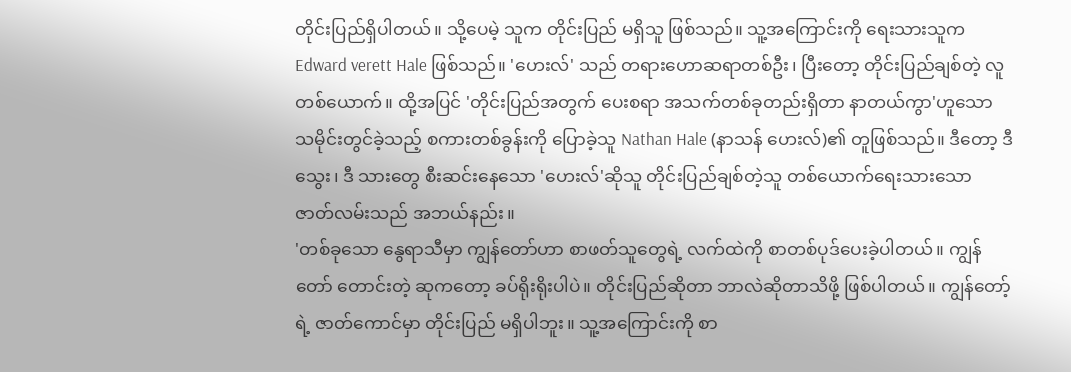တိုင်းပြည်ရှိပါတယ်။ သို့ပေမဲ့ သူက တိုင်းပြည် မရှိသူ ဖြစ်သည်။ သူ့အကြောင်းကို ရေးသားသူက Edward verett Hale ဖြစ်သည်။ 'ဟေးလ်' သည် တရားဟောဆရာတစ်ဦး၊ ပြီးတော့ တိုင်းပြည်ချစ်တဲ့ လူတစ်ယောက်။ ထို့အပြင် 'တိုင်းပြည်အတွက် ပေးစရာ အသက်တစ်ခုတည်းရှိတာ နာတယ်ကွာ'ဟူသော သမိုင်းတွင်ခဲ့သည့် စကားတစ်ခွန်းကို ပြောခဲ့သူ Nathan Hale (နာသန် ဟေးလ်)၏ တူဖြစ်သည်။ ဒီတော့ ဒီသွေး၊ ဒီ သားတွေ စီးဆင်းနေသော 'ဟေးလ်'ဆိုသူ တိုင်းပြည်ချစ်တဲ့သူ တစ်ယောက်ရေးသားသော ဇာတ်လမ်းသည် အဘယ်နည်း။
'တစ်ခုသော နွေရာသီမှာ ကျွန်တော်ဟာ စာဖတ်သူတွေရဲ့ လက်ထဲကို စာတစ်ပုဒ်ပေးခဲ့ပါတယ်။ ကျွန်တော် တောင်းတဲ့ ဆုကတော့ ခပ်ရိုးရိုးပါပဲ။ တိုင်းပြည်ဆိုတာ ဘာလဲဆိုတာသိဖို့ ဖြစ်ပါတယ်။ ကျွန်တော့်ရဲ့ ဇာတ်ကောင်မှာ တိုင်းပြည် မရှိပါဘူး။ သူ့အကြောင်းကို စာ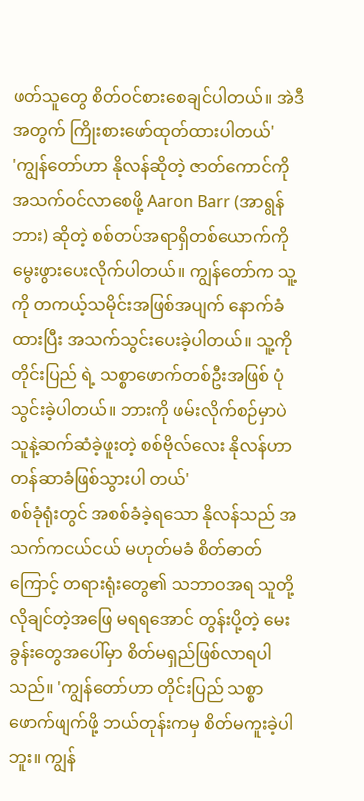ဖတ်သူတွေ စိတ်ဝင်စားစေချင်ပါတယ်။ အဲဒီအတွက် ကြိုးစားဖော်ထုတ်ထားပါတယ်'
'ကျွန်တော်ဟာ နိုလန်ဆိုတဲ့ ဇာတ်ကောင်ကို အသက်ဝင်လာစေဖို့ Aaron Barr (အာရွန်ဘား) ဆိုတဲ့ စစ်တပ်အရာရှိတစ်ယောက်ကို မွေးဖွားပေးလိုက်ပါတယ်။ ကျွန်တော်က သူ့ကို တကယ့်သမိုင်းအဖြစ်အပျက် နောက်ခံထားပြီး အသက်သွင်းပေးခဲ့ပါတယ်။ သူ့ကို တိုင်းပြည် ရဲ့ သစ္စာဖောက်တစ်ဦးအဖြစ် ပုံသွင်းခဲ့ပါတယ်။ ဘားကို ဖမ်းလိုက်စဉ်မှာပဲ သူနဲ့ဆက်ဆံခဲ့ဖူးတဲ့ စစ်ဗိုလ်လေး နိုလန်ဟာ တန်ဆာခံဖြစ်သွားပါ တယ်'
စစ်ခုံရုံးတွင် အစစ်ခံခဲ့ရသော နိုလန်သည် အသက်ကငယ်ငယ် မဟုတ်မခံ စိတ်ဓာတ်ကြောင့် တရားရုံးတွေ၏ သဘာဝအရ သူတို့ လိုချင်တဲ့အဖြေ မရရအောင် တွန်းပို့တဲ့ မေးခွန်းတွေအပေါ်မှာ စိတ်မရှည်ဖြစ်လာရပါသည်။ 'ကျွန်တော်ဟာ တိုင်းပြည် သစ္စာဖောက်ဖျက်ဖို့ ဘယ်တုန်းကမှ စိတ်မကူးခဲ့ပါဘူး။ ကျွန်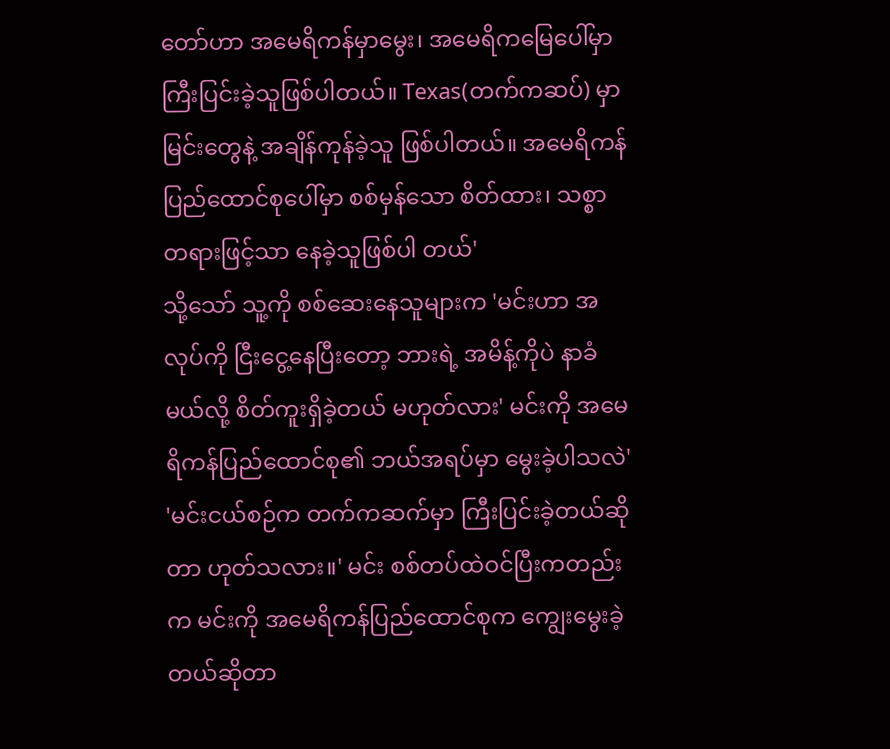တော်ဟာ အမေရိကန်မှာမွေး၊ အမေရိကမြေပေါ်မှာ ကြီးပြင်းခဲ့သူဖြစ်ပါတယ်။ Texas(တက်ကဆပ်) မှာ မြင်းတွေနဲ့ အချိန်ကုန်ခဲ့သူ ဖြစ်ပါတယ်။ အမေရိကန် ပြည်ထောင်စုပေါ်မှာ စစ်မှန်သော စိတ်ထား၊ သစ္စာတရားဖြင့်သာ နေခဲ့သူဖြစ်ပါ တယ်'
သို့သော် သူ့ကို စစ်ဆေးနေသူများက 'မင်းဟာ အလုပ်ကို ငြီးငွေ့နေပြီးတော့ ဘားရဲ့ အမိန့်ကိုပဲ နာခံမယ်လို့ စိတ်ကူးရှိခဲ့တယ် မဟုတ်လား' မင်းကို အမေရိကန်ပြည်ထောင်စု၏ ဘယ်အရပ်မှာ မွေးခဲ့ပါသလဲ' 'မင်းငယ်စဉ်က တက်ကဆက်မှာ ကြီးပြင်းခဲ့တယ်ဆိုတာ ဟုတ်သလား။' မင်း စစ်တပ်ထဲဝင်ပြီးကတည်းက မင်းကို အမေရိကန်ပြည်ထောင်စုက ကျွေးမွေးခဲ့တယ်ဆိုတာ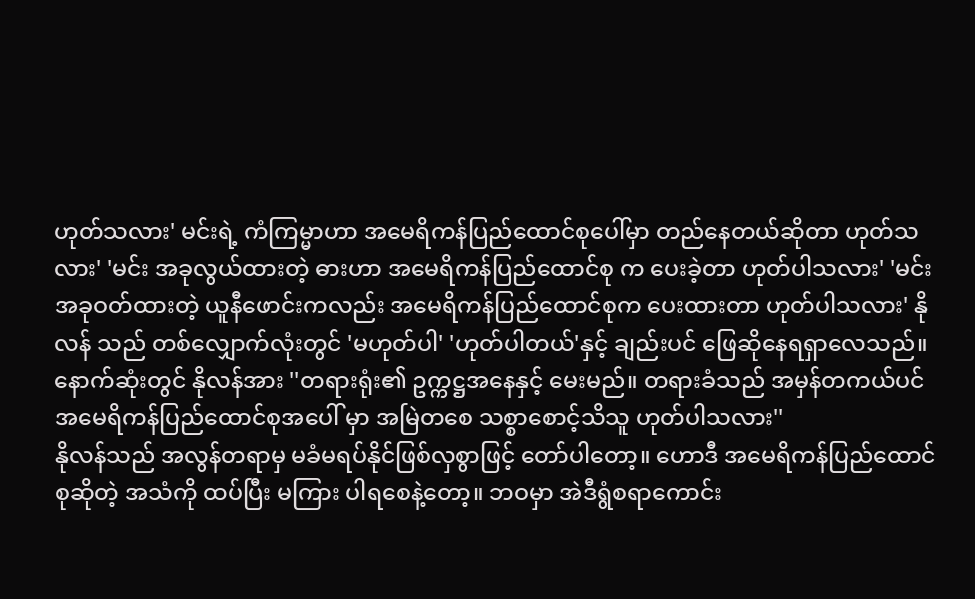ဟုတ်သလား' မင်းရဲ့ ကံကြမ္မာဟာ အမေရိကန်ပြည်ထောင်စုပေါ်မှာ တည်နေတယ်ဆိုတာ ဟုတ်သလား' 'မင်း အခုလွယ်ထားတဲ့ ဓားဟာ အမေရိကန်ပြည်ထောင်စု က ပေးခဲ့တာ ဟုတ်ပါသလား' 'မင်းအခုဝတ်ထားတဲ့ ယူနီဖောင်းကလည်း အမေရိကန်ပြည်ထောင်စုက ပေးထားတာ ဟုတ်ပါသလား' နိုလန် သည် တစ်လျှောက်လုံးတွင် 'မဟုတ်ပါ' 'ဟုတ်ပါတယ်'နှင့် ချည်းပင် ဖြေဆိုနေရရှာလေသည်။
နောက်ဆုံးတွင် နိုလန်အား ''တရားရုံး၏ ဥက္ကဋ္ဌအနေနှင့် မေးမည်။ တရားခံသည် အမှန်တကယ်ပင် အမေရိကန်ပြည်ထောင်စုအပေါ် မှာ အမြဲတစေ သစ္စာစောင့်သိသူ ဟုတ်ပါသလား''
နိုလန်သည် အလွန်တရာမှ မခံမရပ်နိုင်ဖြစ်လှစွာဖြင့် တော်ပါတော့။ ဟောဒီ အမေရိကန်ပြည်ထောင်စုဆိုတဲ့ အသံကို ထပ်ပြီး မကြား ပါရစေနဲ့တော့။ ဘဝမှာ အဲဒီရွံစရာကောင်း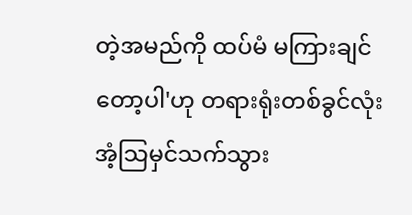တဲ့အမည်ကို ထပ်မံ မကြားချင်တော့ပါ'ဟု တရားရုံးတစ်ခွင်လုံး အံ့သြမှင်သက်သွား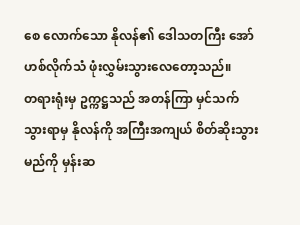စေ လောက်သော နိုလန်၏ ဒေါသတကြီး အော်ဟစ်လိုက်သံ ဖုံးလွှမ်းသွားလေတော့သည်။
တရားရုံးမှ ဥက္ကဋ္ဌသည် အတန်ကြာ မှင်သက်သွားရာမှ နိုလန်ကို အကြီးအကျယ် စိတ်ဆိုးသွားမည်ကို မှန်းဆ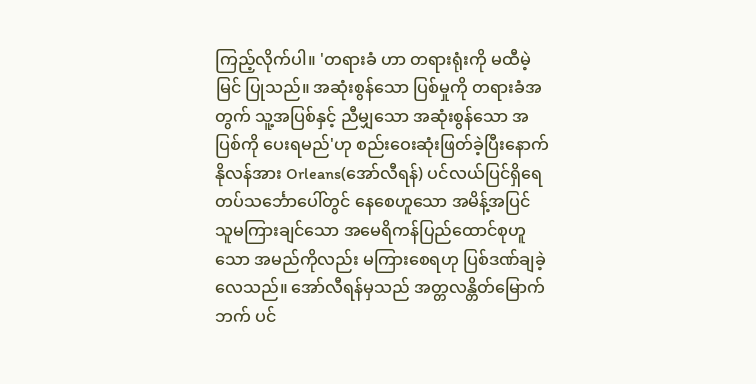ကြည့်လိုက်ပါ။ 'တရားခံ ဟာ တရားရုံးကို မထီမဲ့မြင် ပြုသည်။ အဆုံးစွန်သော ပြစ်မှုကို တရားခံအတွက် သူ့အပြစ်နှင့် ညီမျှသော အဆုံးစွန်သော အပြစ်ကို ပေးရမည်'ဟု စည်းဝေးဆုံးဖြတ်ခဲ့ပြီးနောက် နိုလန်အား Orleans(အော်လီရန်) ပင်လယ်ပြင်ရှိရေတပ်သင်္ဘောပေါ်တွင် နေစေဟူသော အမိန့်အပြင် သူမကြားချင်သော အမေရိကန်ပြည်ထောင်စုဟူသော အမည်ကိုလည်း မကြားစေရဟု ပြစ်ဒဏ်ချခဲ့လေသည်။ အော်လီရန်မှသည် အတ္တလန္တိတ်မြောက်ဘက် ပင်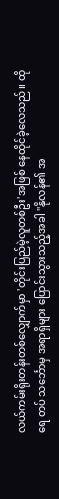လယ်ကမ်းရိုးတန်းတစ်လျှောက်မှာ 'တိုင်းပြည်မဲ့လူတစ်ဦး'အဖြစ် နေထိုင်ခဲ့လေသည်။ ထိုရေ တပ် သင်္ဘောမှ အရာရှိများ ပြောင်းသွားသည့်အခါ ''နိုလန်၏ အ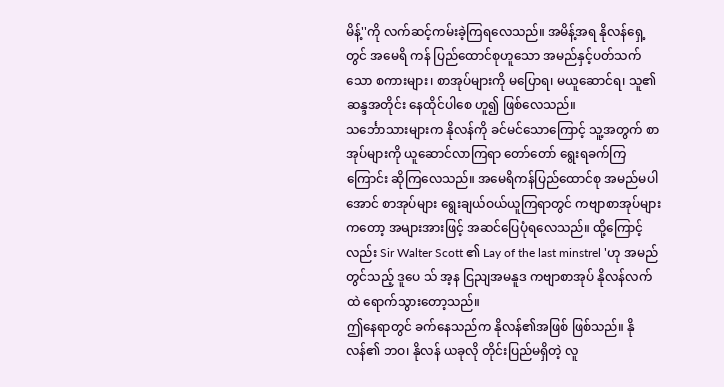မိန့်''ကို လက်ဆင့်ကမ်းခဲ့ကြရလေသည်။ အမိန့်အရ နိုလန်ရှေ့တွင် အမေရိ ကန် ပြည်ထောင်စုဟူသော အမည်နှင့်ပတ်သက်သော စကားများ၊ စာအုပ်များကို မပြောရ၊ မယူဆောင်ရ၊ သူ၏ ဆန္ဒအတိုင်း နေထိုင်ပါစေ ဟူ၍ ဖြစ်လေသည်။
သင်္ဘောသားများက နိုလန်ကို ခင်မင်သောကြောင့် သူ့အတွက် စာအုပ်များကို ယူဆောင်လာကြရာ တော်တော် ရွေးရခက်ကြကြောင်း ဆိုကြလေသည်။ အမေရိကန်ပြည်ထောင်စု အမည်မပါအောင် စာအုပ်များ ရွေးချယ်ဝယ်ယူကြရာတွင် ကဗျာစာအုပ်များကတော့ အများအားဖြင့် အဆင်ပြေပုံရလေသည်။ ထို့ကြောင့်လည်း Sir Walter Scott ၏ Lay of the last minstrel 'ဟု အမည်တွင်သည့် ဒူပေ သ် အ့န ငြညျအမနူဒ ကဗျာစာအုပ် နိုလန်လက်ထဲ ရောက်သွားတော့သည်။
ဤနေရာတွင် ခက်နေသည်က နိုလန်၏အဖြစ် ဖြစ်သည်။ နိုလန်၏ ဘဝ၊ နိုလန် ယခုလို တိုင်းပြည်မရှိတဲ့ လူ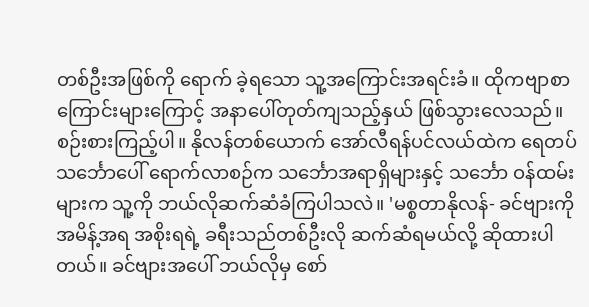တစ်ဦးအဖြစ်ကို ရောက် ခဲ့ရသော သူ့အကြောင်းအရင်းခံ။ ထိုကဗျာစာကြောင်းများကြောင့် အနာပေါ်တုတ်ကျသည့်နှယ် ဖြစ်သွားလေသည်။
စဉ်းစားကြည့်ပါ။ နိုလန်တစ်ယောက် အော်လီရန်ပင်လယ်ထဲက ရေတပ်သင်္ဘောပေါ် ရောက်လာစဉ်က သင်္ဘောအရာရှိများနှင့် သင်္ဘော ဝန်ထမ်းများက သူ့ကို ဘယ်လိုဆက်ဆံခံကြပါသလဲ။ 'မစ္စတာနိုလန်- ခင်ဗျားကို အမိန့်အရ အစိုးရရဲ့ ခရီးသည်တစ်ဦးလို ဆက်ဆံရမယ်လို့ ဆိုထားပါတယ်။ ခင်ဗျားအပေါ် ဘယ်လိုမှ စော်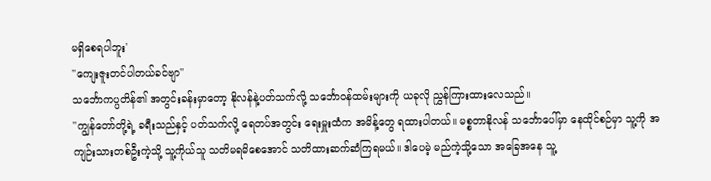မရှိစေရပါဘူး'
''ကျေးဇူးတင်ပါတယ်ခင်ဗျာ''
သင်္ဘောကပ္ပတိန်၏ အတွင်းခန်းမှာတော့ နိုလန်နဲ့ပတ်သက်လို့ သင်္ဘောဝန်ထမ်းများကို ယခုလို ညွှန်ကြားထားလေသည်။
''ကျွန်တော်တို့ရဲ့ ခရီးသည်နှင့် ပတ်သက်လို့ ရေတပ်အတွင်း ရေးမှူးထံက အမိန့်တွေ ရထားပါတယ်။ မစ္စတာနိုလန် သင်္ဘောပေါ်မှာ နေထိုင်စဉ်မှာ သူ့ကို အကျဉ်းသားတစ်ဦးကဲ့သို့ သူ့ကိုယ်သူ သတိမရမိစေအောင် သတိထားဆက်ဆံကြရမယ်။ ဒါပေမဲ့ မည်ကဲ့သို့သော အခြေအနေ သူ့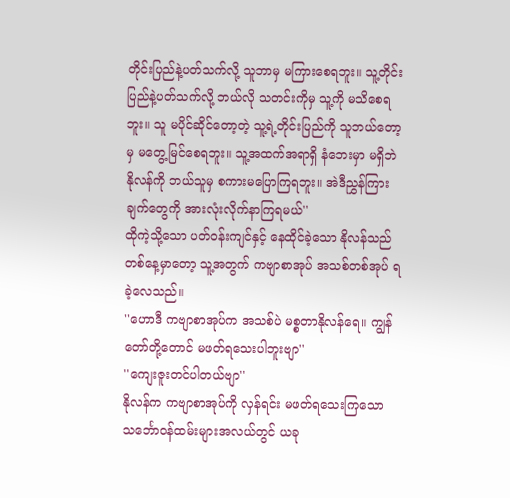တိုင်းပြည်နဲ့ပတ်သက်လို့ သူဘာမှ မကြားစေရဘူး။ သူ့တိုင်းပြည်နဲ့ပတ်သက်လို့ ဘယ်လို သတင်းကိုမှ သူ့ကို မသိစေရဘူး။ သူ မပိုင်ဆိုင်တော့တဲ့ သူ့ရဲ့တိုင်းပြည်ကို သူဘယ်တော့မှ မတွေ့မြင်စေရဘူး။ သူ့အထက်အရာရှိ နံဘေးမှာ မရှိဘဲ နိုလန်ကို ဘယ်သူမှ စကားမပြောကြရဘူး။ အဲဒီညွှန်ကြားချက်တွေကို အားလုံးလိုက်နာကြရမယ်''
ထိုကဲ့သို့သော ပတ်ဝန်းကျင်နှင့် နေထိုင်ခဲ့သော နိုလန်သည် တစ်နေ့မှာတော့ သူ့အတွက် ကဗျာစာအုပ် အသစ်တစ်အုပ် ရခဲ့လေသည်။
''ဟောဒီ ကဗျာစာအုပ်က အသစ်ပဲ မစ္စတာနိုလန်ရေ။ ကျွန်တော်တို့တောင် မဖတ်ရသေးပါဘူးဗျာ''
''ကျေးဇူးတင်ပါတယ်ဗျာ''
နိုလန်က ကဗျာစာအုပ်ကို လှန်ရင်း မဖတ်ရသေးကြသော သင်္ဘောဝန်ထမ်းများအလယ်တွင် ယခု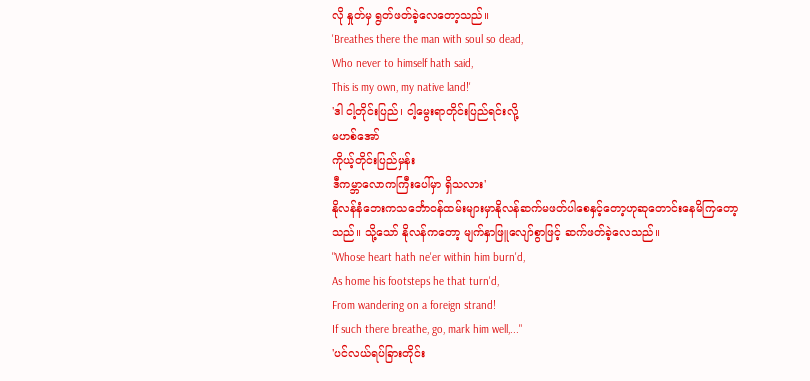လို နှုတ်မှ ရွတ်ဖတ်ခဲ့လေတော့သည်။
'Breathes there the man with soul so dead,
Who never to himself hath said,
This is my own, my native land!'
'ဒါ ငါ့တိုင်းပြည်၊ ငါ့မွေးရာတိုင်းပြည်ရင်းလို့
မဟစ်အော်
ကိုယ့်တိုင်းပြည်မှန်း
ဒီကမ္ဘာလောကကြီးပေါ်မှာ ရှိသလား'
နိုလန်နံဘေးကသင်္ဘောဝန်ထမ်းများမှာနိုလန်ဆက်မဖတ်ပါစေနှင့်တော့ဟုဆုတောင်းနေမိကြတော့သည်။ သို့သော် နိုလန်ကတော့ မျက်နှာဖြူလျော်စွာဖြင့် ဆက်ဖတ်ခဲ့လေသည်။
"Whose heart hath ne'er within him burn'd,
As home his footsteps he that turn'd,
From wandering on a foreign strand!
If such there breathe, go, mark him well,..."
'ပင်လယ်ရပ်ခြားတိုင်း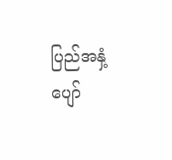ပြည်အနှံ့
ပျော်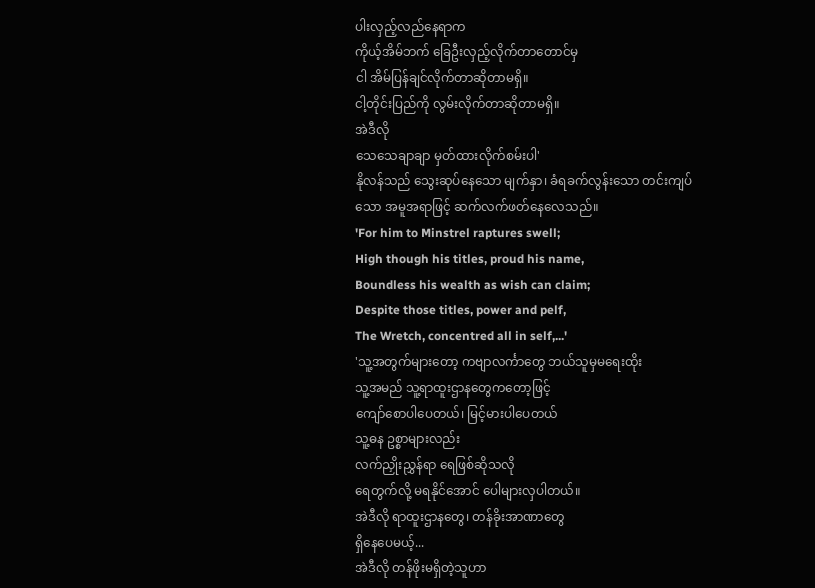ပါးလှည့်လည်နေရာက
ကိုယ့်အိမ်ဘက် ခြေဦးလှည့်လိုက်တာတောင်မှ
ငါ အိမ်ပြန်ချင်လိုက်တာဆိုတာမရှိ။
ငါ့တိုင်းပြည်ကို လွမ်းလိုက်တာဆိုတာမရှိ။
အဲဒီလို
သေသေချာချာ မှတ်ထားလိုက်စမ်းပါ'
နိုလန်သည် သွေးဆုပ်နေသော မျက်နှာ၊ ခံရခက်လွန်းသော တင်းကျပ်သော အမူအရာဖြင့် ဆက်လက်ဖတ်နေလေသည်။
'For him to Minstrel raptures swell;
High though his titles, proud his name,
Boundless his wealth as wish can claim;
Despite those titles, power and pelf,
The Wretch, concentred all in self,...'
'သူ့အတွက်များတော့ ကဗျာလင်္ကာတွေ ဘယ်သူမှမရေးထိုး
သူ့အမည် သူ့ရာထူးဌာနတွေကတော့ဖြင့်
ကျော်စောပါပေတယ်၊ မြင့်မားပါပေတယ်
သူ့ဓန ဥစ္စာများလည်း
လက်ညှိုးညွှန်ရာ ရေဖြစ်ဆိုသလို
ရေတွက်လို့ မရနိုင်အောင် ပေါများလှပါတယ်။
အဲဒီလို ရာထူးဌာနတွေ၊ တန်ခိုးအာဏာတွေ
ရှိနေပေမယ့်...
အဲဒီလို တန်ဖိုးမရှိတဲ့သူဟာ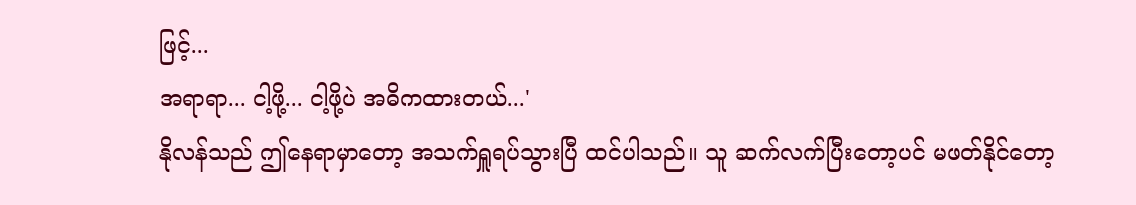ဖြင့်...
အရာရာ... ငါ့ဖို့... ငါ့ဖို့ပဲ အဓိကထားတယ်...'
နိုလန်သည် ဤနေရာမှာတော့ အသက်ရှူရပ်သွားပြီ ထင်ပါသည်။ သူ ဆက်လက်ပြီးတော့ပင် မဖတ်နိုင်တော့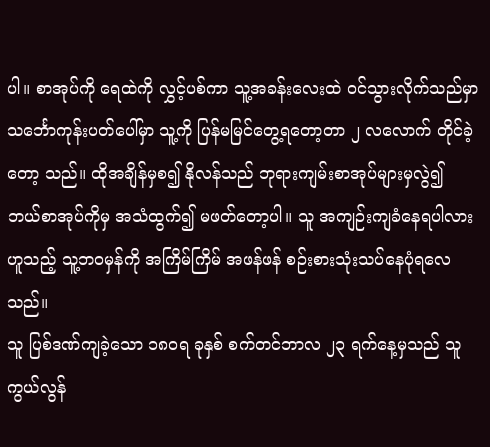ပါ။ စာအုပ်ကို ရေထဲကို လွှင့်ပစ်ကာ သူ့အခန်းလေးထဲ ဝင်သွားလိုက်သည်မှာ သင်္ဘောကုန်းပတ်ပေါ်မှာ သူ့ကို ပြန်မမြင်တွေ့ရတော့တာ ၂ လလောက် တိုင်ခဲ့တော့ သည်။ ထိုအချိန်မှစ၍ နိုလန်သည် ဘုရားကျမ်းစာအုပ်များမှလွဲ၍ ဘယ်စာအုပ်ကိုမှ အသံထွက်၍ မဖတ်တော့ပါ။ သူ အကျဉ်းကျခံနေရပါလား ဟူသည့် သူ့ဘဝမှန်ကို အကြိမ်ကြိမ် အဖန်ဖန် စဉ်းစားသုံးသပ်နေပုံရလေသည်။
သူ ပြစ်ဒဏ်ကျခဲ့သော ၁၈ဝရ ခုနှစ် စက်တင်ဘာလ ၂၃ ရက်နေ့မှသည် သူကွယ်လွန်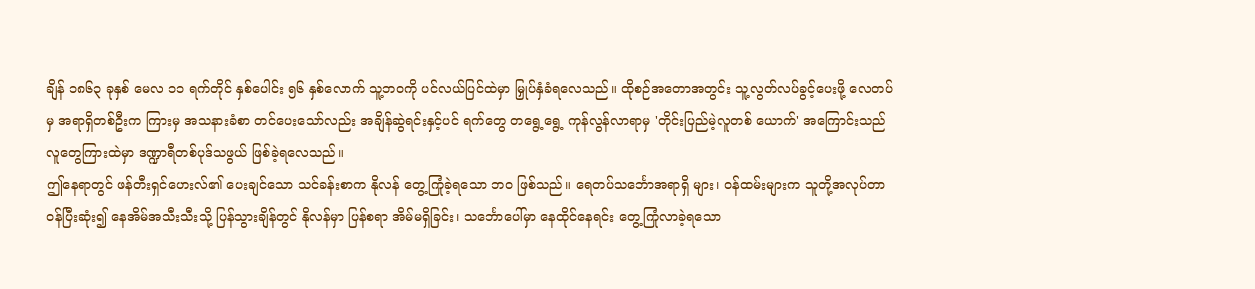ချိန် ၁၈၆၃ ခုနှစ် မေလ ၁၁ ရက်တိုင် နှစ်ပေါင်း ၅၆ နှစ်လောက် သူ့ဘဝကို ပင်လယ်ပြင်ထဲမှာ မြှုပ်နှံခံရလေသည်။ ထိုစဉ်အတောအတွင်း သူ့လွတ်လပ်ခွင့်ပေးဖို့ လေတပ်မှ အရာရှိတစ်ဦးက ကြားမှ အသနားခံစာ တင်ပေးသော်လည်း အချိန်ဆွဲရင်းနှင့်ပင် ရက်တွေ တရွေ့ရွေ့ ကုန်လွန်လာရာမှ 'တိုင်းပြည်မဲ့လူတစ် ယောက်' အကြောင်းသည် လူတွေကြားထဲမှာ ဒဏ္ဍာရီတစ်ပုဒ်သဖွယ် ဖြစ်ခဲ့ရလေသည်။
ဤနေရာတွင် ဖန်တီးရှင်ဟေးလ်၏ ပေးချင်သော သင်ခန်းစာက နိုလန် တွေ့ကြုံခဲ့ရသော ဘဝ ဖြစ်သည်။ ရေတပ်သင်္ဘောအရာရှိ များ၊ ဝန်ထမ်းများက သူတို့အလုပ်တာဝန်ပြီးဆုံး၍ နေအိမ်အသီးသီးသို့ ပြန်သွားချိန်တွင် နိုလန်မှာ ပြန်စရာ အိမ်မရှိခြင်း၊ သင်္ဘောပေါ်မှာ နေထိုင်နေရင်း တွေ့ကြုံလာခဲ့ရသော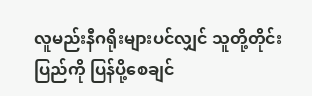လူမည်းနီဂရိုးများပင်လျှင် သူတို့တိုင်းပြည်ကို ပြန်ပို့စေချင်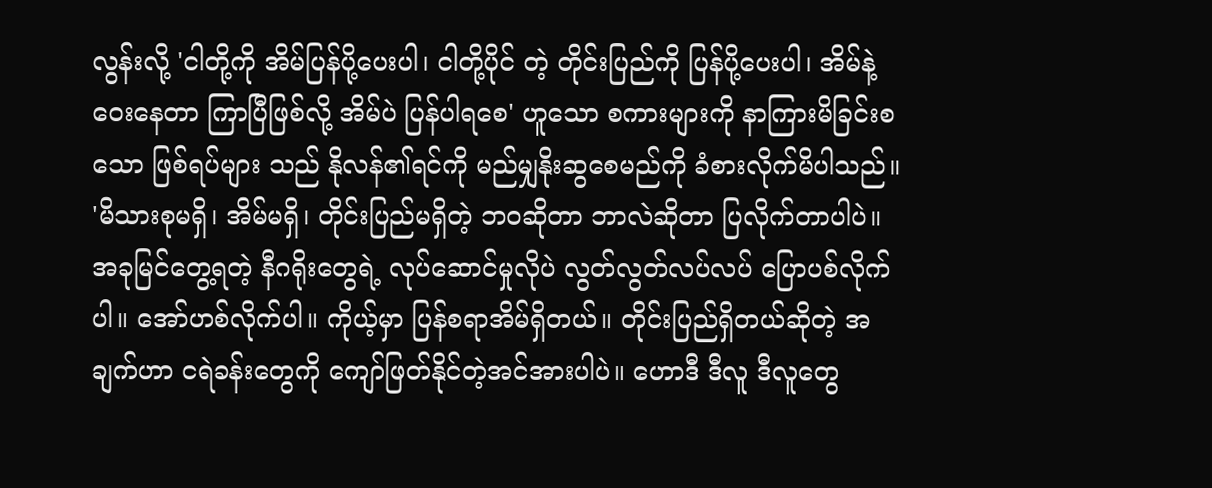လွန်းလို့ 'ငါတို့ကို အိမ်ပြန်ပို့ပေးပါ၊ ငါတို့ပိုင် တဲ့ တိုင်းပြည်ကို ပြန်ပို့ပေးပါ၊ အိမ်နဲ့ဝေးနေတာ ကြာပြီဖြစ်လို့ အိမ်ပဲ ပြန်ပါရစေ' ဟူသော စကားများကို နာကြားမိခြင်းစသော ဖြစ်ရပ်များ သည် နိုလန်၏ရင်ကို မည်မျှနိုးဆွစေမည်ကို ခံစားလိုက်မိပါသည်။
'မိသားစုမရှိ၊ အိမ်မရှိ၊ တိုင်းပြည်မရှိတဲ့ ဘဝဆိုတာ ဘာလဲဆိုတာ ပြလိုက်တာပါပဲ။ အခုမြင်တွေ့ရတဲ့ နီဂရိုးတွေရဲ့ လုပ်ဆောင်မှုလိုပဲ လွတ်လွတ်လပ်လပ် ပြောပစ်လိုက်ပါ။ အော်ဟစ်လိုက်ပါ။ ကိုယ့်မှာ ပြန်စရာအိမ်ရှိတယ်။ တိုင်းပြည်ရှိတယ်ဆိုတဲ့ အချက်ဟာ ငရဲခန်းတွေကို ကျော်ဖြတ်နိုင်တဲ့အင်အားပါပဲ။ ဟောဒီ ဒီလူ ဒီလူတွေ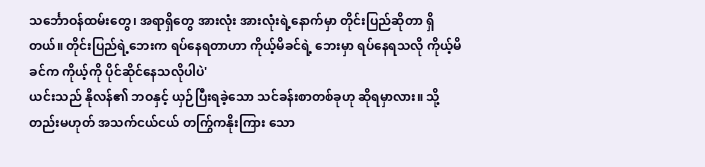သင်္ဘောဝန်ထမ်းတွေ၊ အရာရှိတွေ အားလုံး အားလုံးရဲ့နောက်မှာ တိုင်းပြည်ဆိုတာ ရှိတယ်။ တိုင်းပြည်ရဲ့ဘေးက ရပ်နေရတာဟာ ကိုယ့်မိခင်ရဲ့ ဘေးမှာ ရပ်နေရသလို ကိုယ့်မိခင်က ကိုယ့်ကို ပိုင်ဆိုင်နေသလိုပါပဲ'
ယင်းသည် နိုလန်၏ ဘဝနှင့် ယှဉ်ပြီးရခဲ့သော သင်ခန်းစာတစ်ခုဟု ဆိုရမှာလား။ သို့တည်းမဟုတ် အသက်ငယ်ငယ် တက်ြွကနိုးကြား သော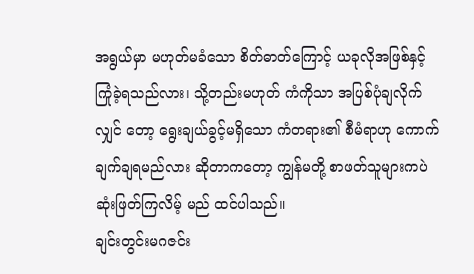အရွယ်မှာ မဟုတ်မခံသော စိတ်ဓာတ်ကြောင့် ယခုလိုအဖြစ်နှင့် ကြုံခဲ့ရသည်လား၊ သို့တည်းမဟုတ် ကံကိုသာ အပြစ်ပုံချလိုက်လျှင် တော့ ရွေးချယ်ခွင့်မရှိသော ကံတရား၏ စီမံရာဟု ကောက်ချက်ချရမည်လား ဆိုတာကတော့ ကျွန်မတို့ စာဖတ်သူများကပဲ ဆုံးဖြတ်ကြလိမ့် မည် ထင်ပါသည်။
ချင်းတွင်းမဂဇင်း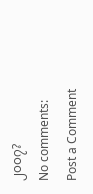၂၀၀၇?
No comments:
Post a Comment